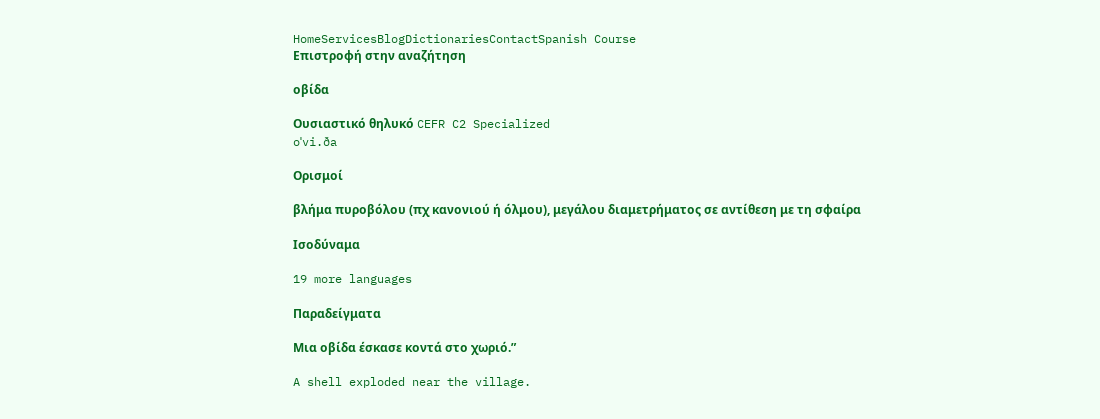HomeServicesBlogDictionariesContactSpanish Course
Επιστροφή στην αναζήτηση

οβίδα

Ουσιαστικό θηλυκό CEFR C2 Specialized
oˈvi.ða

Ορισμοί

βλήμα πυροβόλου (πχ κανονιού ή όλμου), μεγάλου διαμετρήματος σε αντίθεση με τη σφαίρα

Ισοδύναμα

19 more languages

Παραδείγματα

Μια οβίδα έσκασε κοντά στο χωριό.”

A shell exploded near the village.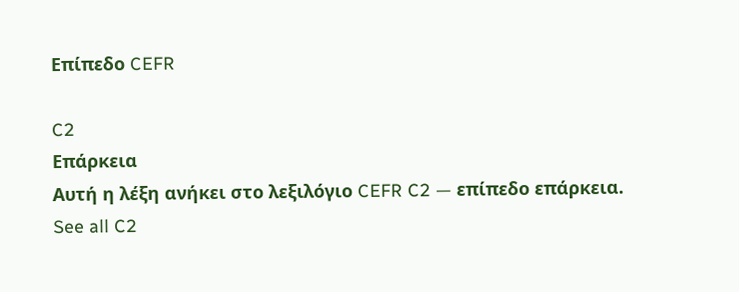Επίπεδο CEFR

C2
Επάρκεια
Αυτή η λέξη ανήκει στο λεξιλόγιο CEFR C2 — επίπεδο επάρκεια.
See all C2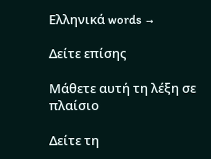Ελληνικά words →

Δείτε επίσης

Μάθετε αυτή τη λέξη σε πλαίσιο

Δείτε τη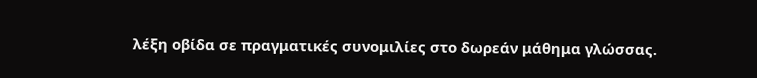λέξη οβίδα σε πραγματικές συνομιλίες στο δωρεάν μάθημα γλώσσας.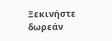Ξεκινήστε δωρεάν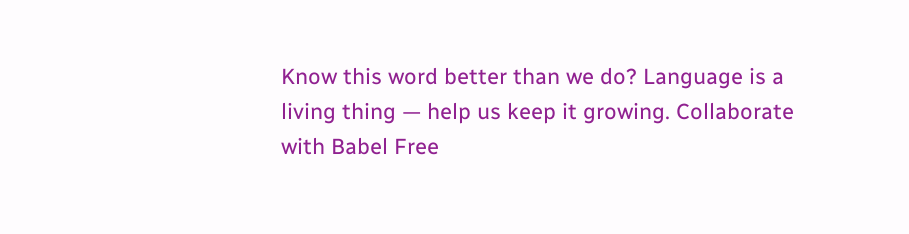Know this word better than we do? Language is a living thing — help us keep it growing. Collaborate with Babel Free